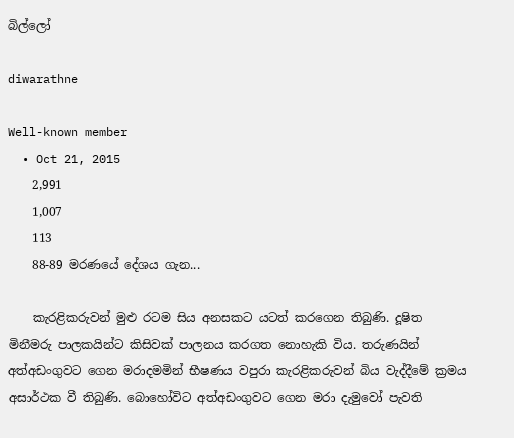බිල්ලෝ

diwarathne

Well-known member
  • Oct 21, 2015
    2,991
    1,007
    113
    88-89 මරණයේ දේශය ගැන...

    කැරළිකරුවන් මුළු රටම සිය අනසකට යටත් කරගෙන තිබුණි. දූෂිත මිනීමරු පාලකයින්ට කිසිවක් පාලනය කරගත නොහැකි විය. තරුණයින් අත්අඩංගුවට ගෙන මරාදමමින් භීෂණය වපුරා කැරළිකරුවන් බිය වැද්දීමේ ක්‍රමය අසාර්ථක වී තිබුණි. බොහෝවිට අත්අඩංගුවට ගෙන මරා දැමුවෝ පැවති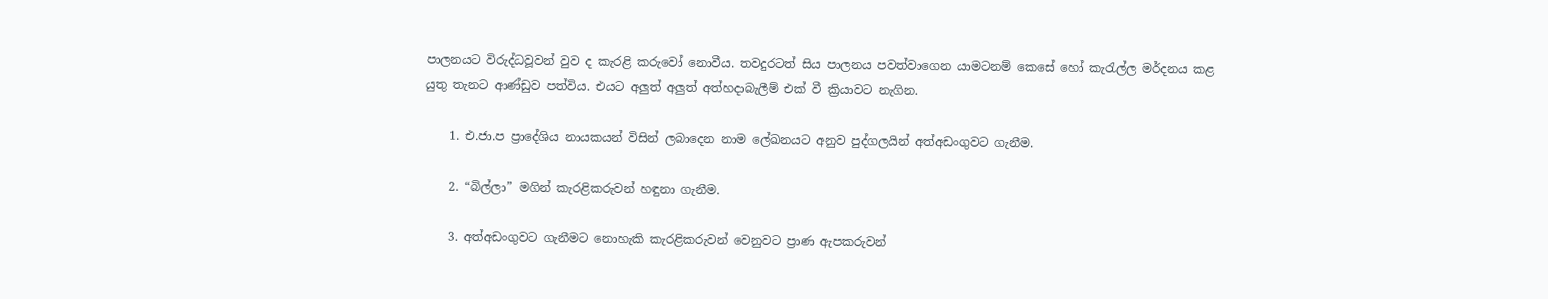පාලනයට විරුද්ධවූවන් වුව ද කැරළි කරුවෝ නොවීය. තවදුරටත් සිය පාලනය පවත්වාගෙන යාමටනම් කෙසේ හෝ කැරැල්ල මර්දනය කළ යුතු තැනට ආණ්ඩුව පත්විය. එයට අලුත් අලුත් අත්හදාබැලීම් එක් වී ක්‍රියාවට නැගින.

    1. එ.ජා.ප ප්‍රාදේශිය නායකයන් විසින් ලබාදෙන නාම ලේඛනයට අනුව පුද්ගලයින් අත්අඩංගුවට ගැනීම.

    2. “බිල්ලා” මගින් කැරළිකරුවන් හඳුනා ගැනීම.

    3. අත්අඩංගුවට ගැනීමට නොහැකි කැරළිකරුවන් වෙනුවට ප්‍රාණ ඇපකරුවන්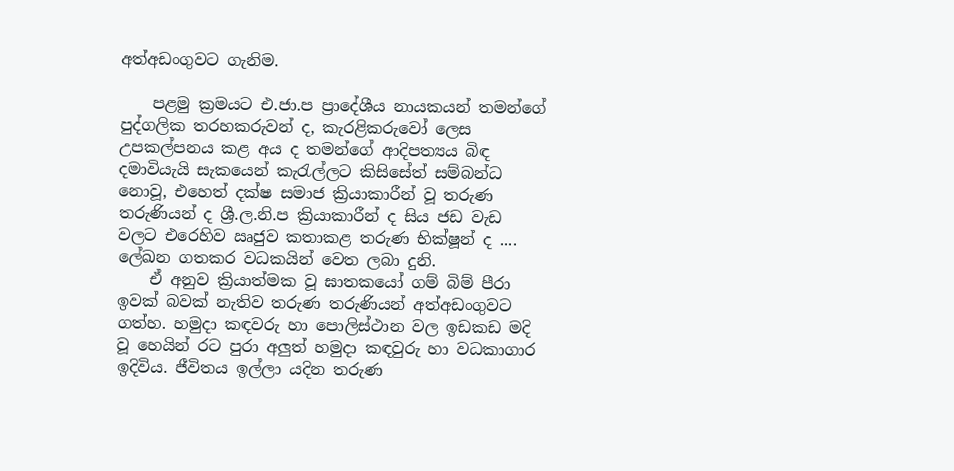අත්අඩංගුවට ගැනිම.

    පළමු ක්‍රමයට එ.ජා.ප ප්‍රාදේශීය නායකයන් තමන්ගේ පුද්ගලික තරහකරුවන් ද, කැරළිකරුවෝ ලෙස උපකල්පනය කළ අය ද තමන්ගේ ආදිපත්‍යය බිඳ දමාවියැයි සැකයෙන් කැරැල්ලට කිසිසේත් සම්බන්ධ නොවූ, එහෙත් දක්ෂ සමාජ ක්‍රියාකාරීන් වූ තරුණ තරුණියන් ද ශ්‍රී.ල.නි.ප ක්‍රියාකාරීන් ද සිය ජඩ වැඩ වලට එරෙහිව ඍජුව කතාකළ තරුණ භික්ෂූන් ද .... ලේඛන ගතකර වධකයින් වෙත ලබා දුනි.
    ඒ අනුව ක්‍රියාත්මක වූ ඝාතකයෝ ගම් බිම් පීරා ඉවක් බවක් නැතිව තරුණ තරුණියන් අත්අඩංගුවට ගත්හ. හමුදා කඳවරු හා පොලිස්ථාන වල ඉඩකඩ මදි වූ හෙයින් රට පුරා අලුත් හමුදා කඳවුරු හා වධකාගාර ඉදිවිය. ජීවිතය ඉල්ලා යදින තරුණ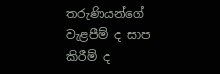තරුණියන්ගේ වැළපීම් ද සාප කිරීම් ද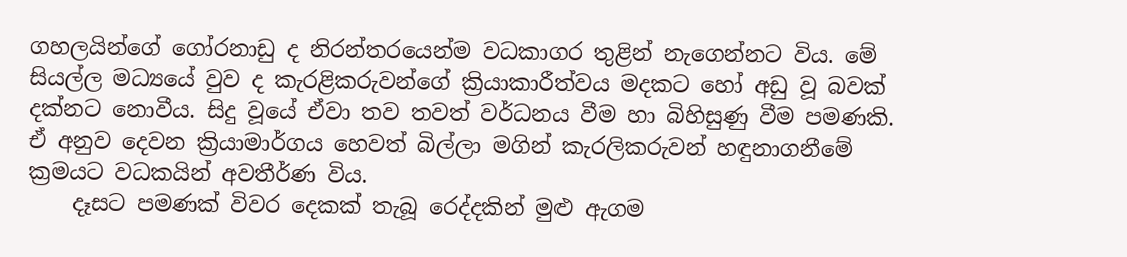ගහලයින්ගේ ගෝරනාඩු ද නිරන්තරයෙන්ම වධකාගර තුළින් නැගෙන්නට විය. මේ සියල්ල මධ්‍යයේ වුව ද කැරළිකරුවන්ගේ ක්‍රියාකාරීත්වය මදකට හෝ අඩු වූ බවක් දක්නට නොවීය. සිදු වූයේ ඒවා තව තවත් වර්ධනය වීම හා බිහිසුණු වීම පමණකි. ඒ අනුව දෙවන ක්‍රියාමාර්ගය හෙවත් බිල්ලා මගින් කැරලිකරුවන් හඳුනාගනීමේ ක්‍රමයට වධකයින් අවතීර්ණ විය.
    දෑසට පමණක් විවර දෙකක් තැබූ රෙද්දකින් මුළු ඇගම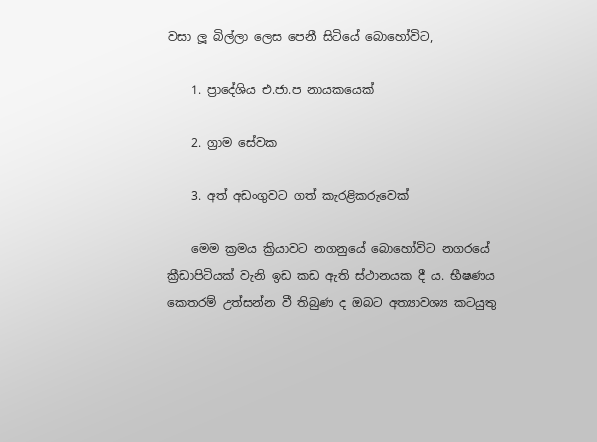වසා ලූ බිල්ලා ලෙස පෙනී සිටියේ බොහෝවිට,

    1. ප්‍රාදේශිය එ.ජා.ප නායකයෙක්

    2. ග්‍රාම සේවක

    3. අත් අඩංගුවට ගත් කැරළිකරුවෙක්

    මෙම ක්‍රමය ක්‍රියාවට නගනුයේ බොහෝවිට නගරයේ ක්‍රීඩාපිටියක් වැනි ඉඩ කඩ ඇති ස්ථානයක දී ය. භීෂණය කෙතරම් උත්සන්න වී තිබුණ ද ඔබට අත්‍යාවශ්‍ය කටයුතු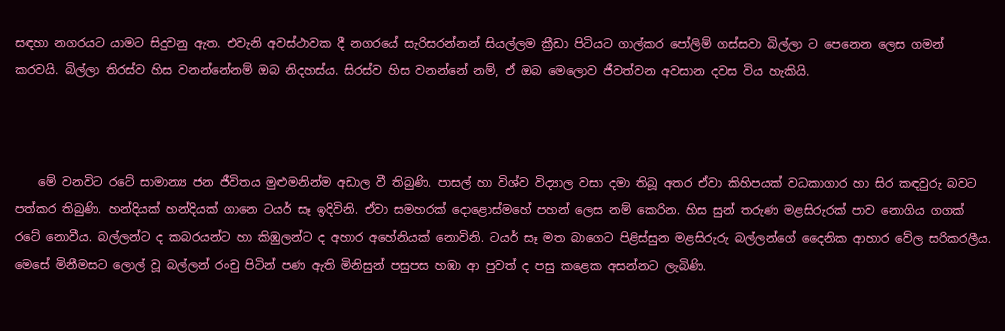සඳහා නගරයට යාමට සිදුවනු ඇත. එවැනි අවස්ථාවක දී නගරයේ සැරිසරන්නන් සියල්ලම ක්‍රීඩා පිටියට ගාල්කර පෝලිම් ගස්සවා බිල්ලා ට පෙනෙන ලෙස ගමන් කරවයි. බිල්ලා තිරස්ව හිස වනන්නේනම් ඔබ නිදහස්ය. සිරස්ව හිස වනන්නේ නම්, ඒ ඔබ මෙලොව ජීවත්වන අවසාන දවස විය හැකියි.



    මේ වනවිට රටේ සාමාන්‍ය ජන ජීවිතය මුළුමනින්ම අඩාල වී තිබුණි. පාසල් හා විශ්ව විද්‍යාල වසා දමා තිබූ අතර ඒවා කිහිපයක් වධකාගාර හා සිර කඳවුරු බවට පත්කර තිබුණි. හන්දියක් හන්දියක් ගානෙ ටයර් සෑ ඉදිවිනි. ඒවා සමහරක් දොළොස්මහේ පහන් ලෙස නම් කෙරින. හිස සුන් තරුණ මළසිරුරක් පාව නොගිය ගගක් රටේ නොවීය. බල්ලන්ට ද කබරයන්ට හා කිඹුලන්ට ද අහාර අහේනියක් නොවිනි. ටයර් සෑ මත බාගෙට පිළිස්සුන මළසිරුරු බල්ලන්ගේ දෛනික ආහාර වේල සරිකරලීය. මෙසේ මිනීමසට ලොල් වූ බල්ලන් රංචු පිටින් පණ ඇති මිනිසුන් පසුපස හඹා ආ පුවත් ද පසු කළෙක අසන්නට ලැබිණි.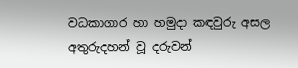වධකාගාර හා හමුදා කඳවුරු අසල අතුරුදහන් වූ දරුවන්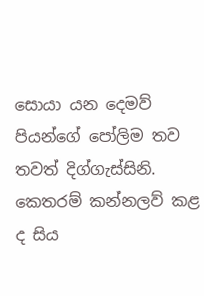සොයා යන දෙමව් පියන්ගේ පෝලිම තව තවත් දිග්ගැස්සිනි. කෙතරම් කන්නලව් කළ ද සිය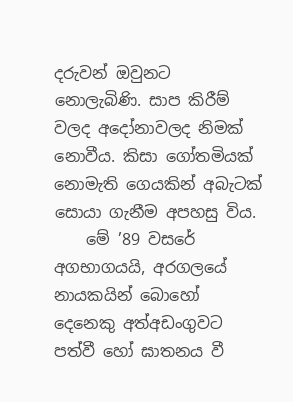දරුවන් ඔවුනට නොලැබිණි. සාප කිරීම් වලද අදෝනාවලද නිමක් නොවීය. කිසා ගෝතමියක් නොමැති ගෙයකින් අබැටක් සොයා ගැනීම අපහසු විය.
    මේ ’89 වසරේ අගභාගයයි, අරගලයේ නායකයින් බොහෝ දෙනෙකු අත්අඩංගුවට පත්වී හෝ ඝාතනය වී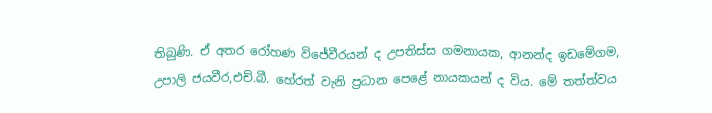තිබුණි. ඒ අතර රෝහණ විජේවීරයන් ද උපතිස්ස ගමනායක, ආනන්ද ඉඩමේගම, උපාලි ජයවීර,එච්.බී. හේරත් වැනි ප්‍රධාන පෙළේ නායකයන් ද විය. මේ තත්ත්වය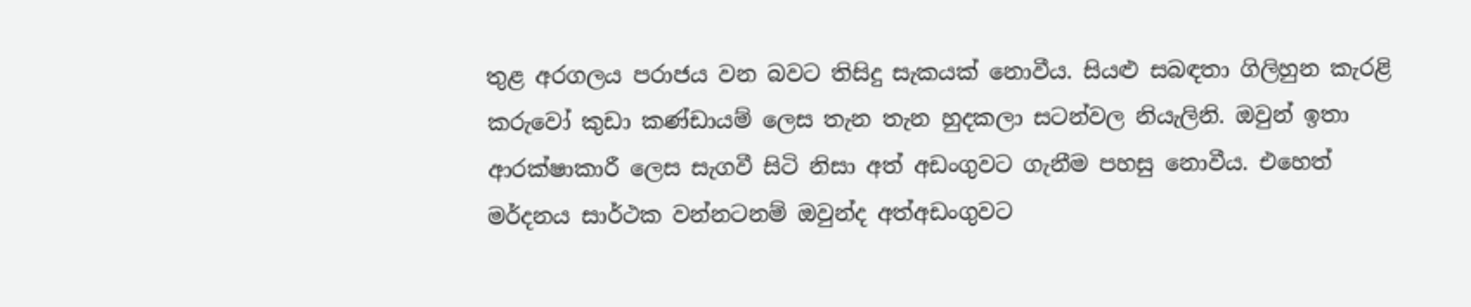තුළ අරගලය පරාජය වන බවට තිසිදු සැකයක් නොවීය. සියළු සබඳතා ගිලිහුන කැරළි කරුවෝ කුඩා කණ්ඩායම් ලෙස තැන තැන හුදකලා සටන්වල නියැලිනි. ඔවුන් ඉතා ආරක්ෂාකාරී ලෙස සැගවී සිටි නිසා අත් අඩංගුවට ගැනීම පහසු නොවීය. එහෙත් මර්දනය සාර්ථක වන්නටනම් ඔවුන්ද අත්අඩංගුවට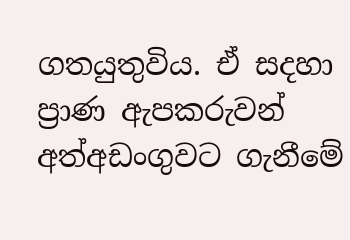ගතයුතුවිය. ඒ සදහා ප්‍රාණ ඇපකරුවන් අත්අඩංගුවට ගැනීමේ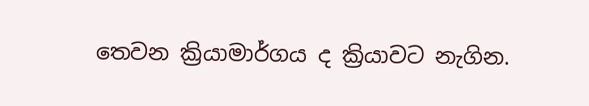තෙවන ක්‍රියාමාර්ගය ද ක්‍රියාවට නැගින.